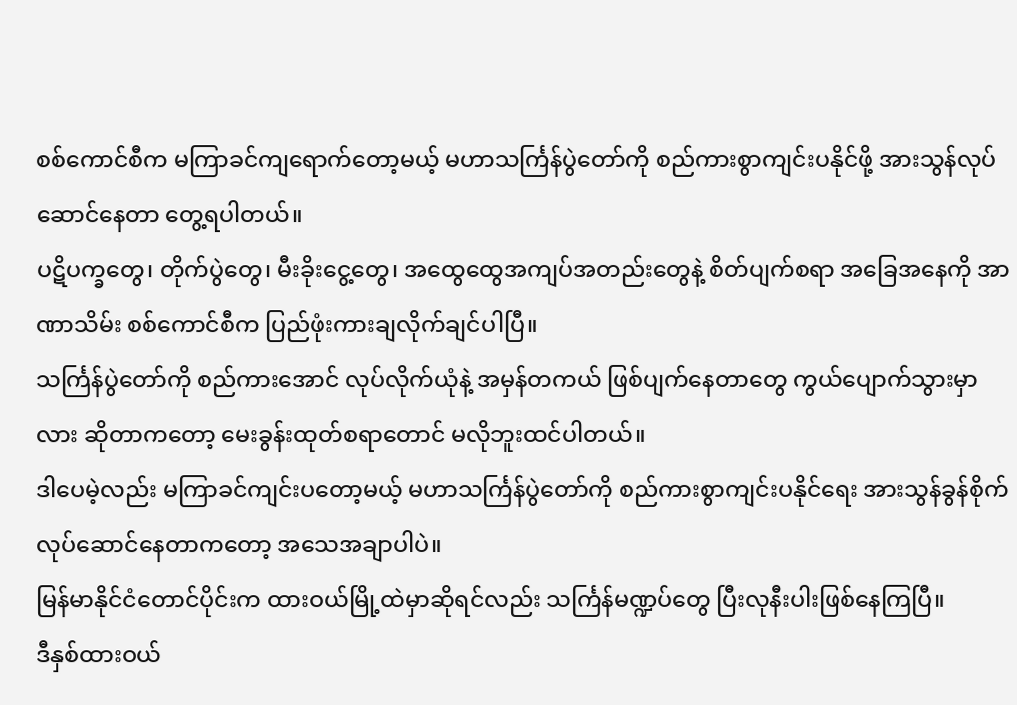စစ်ကောင်စီက မကြာခင်ကျရောက်တော့မယ့် မဟာသင်္ကြန်ပွဲတော်ကို စည်ကားစွာကျင်းပနိုင်ဖို့ အားသွန်လုပ်ဆောင်နေတာ တွေ့ရပါတယ်။
ပဋိပက္ခတွေ၊ တိုက်ပွဲတွေ၊ မီးခိုးငွေ့တွေ၊ အထွေထွေအကျပ်အတည်းတွေနဲ့ စိတ်ပျက်စရာ အခြေအနေကို အာဏာသိမ်း စစ်ကောင်စီက ပြည်ဖုံးကားချလိုက်ချင်ပါပြီ။
သင်္ကြန်ပွဲတော်ကို စည်ကားအောင် လုပ်လိုက်ယုံနဲ့ အမှန်တကယ် ဖြစ်ပျက်နေတာတွေ ကွယ်ပျောက်သွားမှာလား ဆိုတာကတော့ မေးခွန်းထုတ်စရာတောင် မလိုဘူးထင်ပါတယ်။
ဒါပေမဲ့လည်း မကြာခင်ကျင်းပတော့မယ့် မဟာသင်္ကြန်ပွဲတော်ကို စည်ကားစွာကျင်းပနိုင်ရေး အားသွန်ခွန်စိုက် လုပ်ဆောင်နေတာကတော့ အသေအချာပါပဲ။
မြန်မာနိုင်ငံတောင်ပိုင်းက ထားဝယ်မြို့ထဲမှာဆိုရင်လည်း သင်္ကြန်မဏ္ဍပ်တွေ ပြီးလုနီးပါးဖြစ်နေကြပြီ။
ဒီနှစ်ထားဝယ်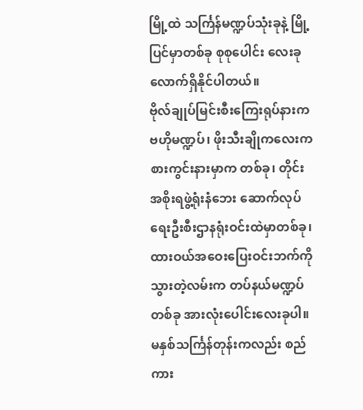မြို့ထဲ သင်္ကြန်မဏ္ဍပ်သုံးခုနဲ့ မြို့ပြင်မှာတစ်ခု စုစုပေါင်း လေးခုလောက်ရှိနိုင်ပါတယ်။
ဗိုလ်ချုပ်မြင်းစီးကြေးရုပ်နားက ဗဟိုမဏ္ဍပ်၊ ဖိုးသီးချိုကလေးကစားကွင်းနားမှာက တစ်ခု၊ တိုင်းအစိုးရဖွဲ့ရုံးနံဘေး ဆောက်လုပ်ရေးဦးစီးဌာနရုံးဝင်းထဲမှာတစ်ခု၊ ထားဝယ်အဝေးပြေးဝင်းဘက်ကိုသွားတဲ့လမ်းက တပ်နယ်မဏ္ဍပ်တစ်ခု အားလုံးပေါင်းလေးခုပါ။
မနှစ်သင်္ကြန်တုန်းကလည်း စည်ကား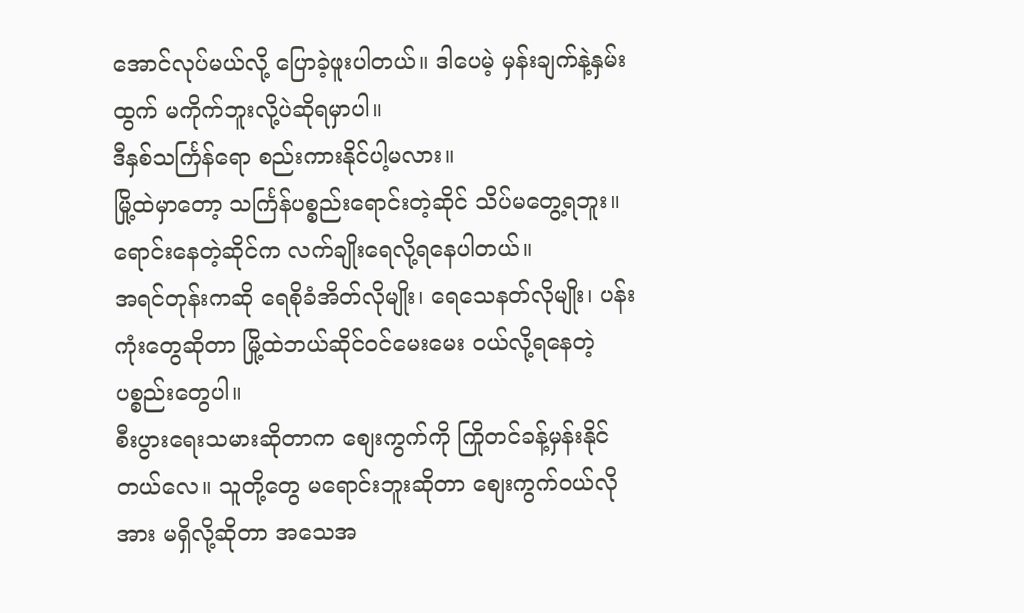အောင်လုပ်မယ်လို့ ပြောခဲ့ဖူးပါတယ်။ ဒါပေမဲ့ မှန်းချက်နဲ့နှမ်းထွက် မကိုက်ဘူးလို့ပဲဆိုရမှာပါ။
ဒီနှစ်သင်္ကြန်ရော စည်းကားနိုင်ပါ့မလား။
မြို့ထဲမှာတော့ သင်္ကြန်ပစ္စည်းရောင်းတဲ့ဆိုင် သိပ်မတွေ့ရဘူး။ ရောင်းနေတဲ့ဆိုင်က လက်ချိုးရေလို့ရနေပါတယ်။
အရင်တုန်းကဆို ရေစိုခံအိတ်လိုမျိုး၊ ရေသေနတ်လိုမျိုး၊ ပန်းကုံးတွေဆိုတာ မြို့ထဲဘယ်ဆိုင်ဝင်မေးမေး ဝယ်လို့ရနေတဲ့ပစ္စည်းတွေပါ။
စီးပွားရေးသမားဆိုတာက စျေးကွက်ကို ကြိုတင်ခန့်မှန်းနိုင်တယ်လေ။ သူတို့တွေ မရောင်းဘူးဆိုတာ စျေးကွက်ဝယ်လိုအား မရှိလို့ဆိုတာ အသေအ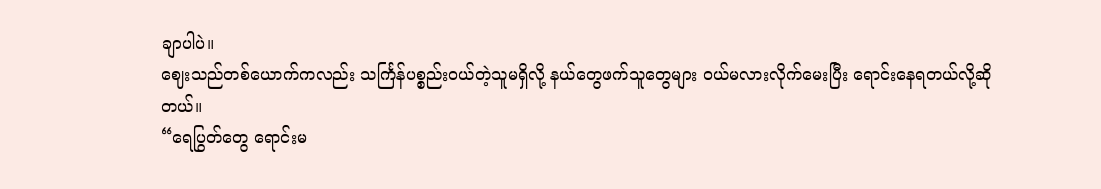ချာပါပဲ။
ဈေးသည်တစ်ယောက်ကလည်း သင်္ကြန်ပစ္စည်းဝယ်တဲ့သူမရှိလို့ နယ်တွေဖက်သူတွေများ ဝယ်မလားလိုက်မေးပြီး ရောင်းနေရတယ်လို့ဆိုတယ်။
“ရေပြွတ်တွေ ရောင်းမ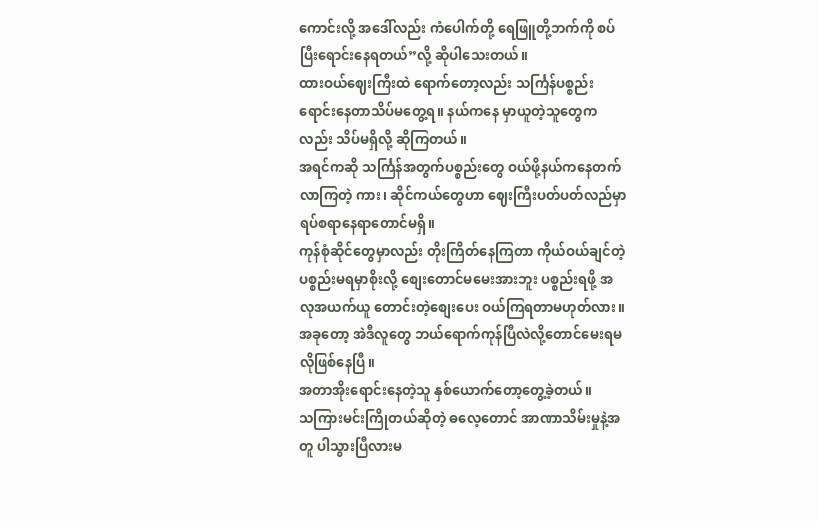ကောင်းလို့ အဒေါ်လည်း ကံပေါက်တို့ ရေဖြူတို့ဘက်ကို စပ်ပြီးရောင်းနေရတယ်”လို့ ဆိုပါသေးတယ်။
ထားဝယ်ဈေးကြီးထဲ ရောက်တော့လည်း သင်္ကြန်ပစ္စည်းရောင်းနေတာသိပ်မတွေ့ရ။ နယ်ကနေ မှာယူတဲ့သူတွေကလည်း သိပ်မရှိလို့ ဆိုကြတယ်။
အရင်ကဆို သင်္ကြန်အတွက်ပစ္စည်းတွေ ဝယ်ဖို့နယ်ကနေတက်လာကြတဲ့ ကား၊ ဆိုင်ကယ်တွေဟာ ဈေးကြီးပတ်ပတ်လည်မှာ ရပ်စရာနေရာတောင်မရှိ။
ကုန်စုံဆိုင်တွေမှာလည်း တိုးကြိတ်နေကြတာ ကိုယ်ဝယ်ချင်တဲ့ ပစ္စည်းမရမှာစိုးလို့ စျေးတောင်မမေးအားဘူး ပစ္စည်းရဖို့ အလုအယက်ယူ တောင်းတဲ့စျေးပေး ဝယ်ကြရတာမဟုတ်လား။
အခုတော့ အဲဒီလူတွေ ဘယ်ရောက်ကုန်ပြီလဲလို့တောင်မေးရမလိုဖြစ်နေပြီ။
အတာအိုးရောင်းနေတဲ့သူ နှစ်ယောက်တော့တွေ့ခဲ့တယ်။
သကြားမင်းကြိုတယ်ဆိုတဲ့ ဓလေ့တောင် အာဏာသိမ်းမှုနဲ့အတူ ပါသွားပြီလားမ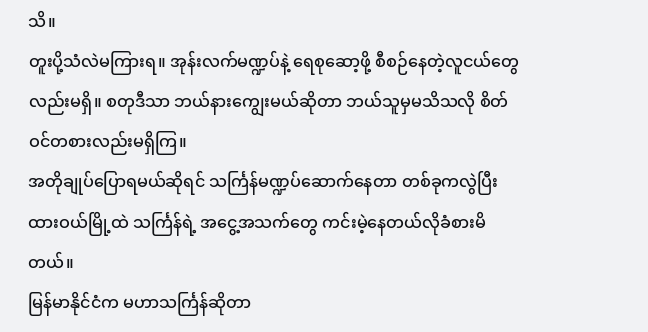သိ။
တူးပို့သံလဲမကြားရ။ အုန်းလက်မဏ္ဍပ်နဲ့ ရေစုဆော့ဖို့ စီစဉ်နေတဲ့လူငယ်တွေလည်းမရှိ။ စတုဒီသာ ဘယ်နားကျွေးမယ်ဆိုတာ ဘယ်သူမှမသိသလို စိတ်ဝင်တစားလည်းမရှိကြ။
အတိုချုပ်ပြောရမယ်ဆိုရင် သင်္ကြန်မဏ္ဍပ်ဆောက်နေတာ တစ်ခုကလွဲပြီး ထားဝယ်မြို့ထဲ သင်္ကြန်ရဲ့ အငွေ့အသက်တွေ ကင်းမဲ့နေတယ်လိုခံစားမိတယ်။
မြန်မာနိုင်ငံက မဟာသင်္ကြန်ဆိုတာ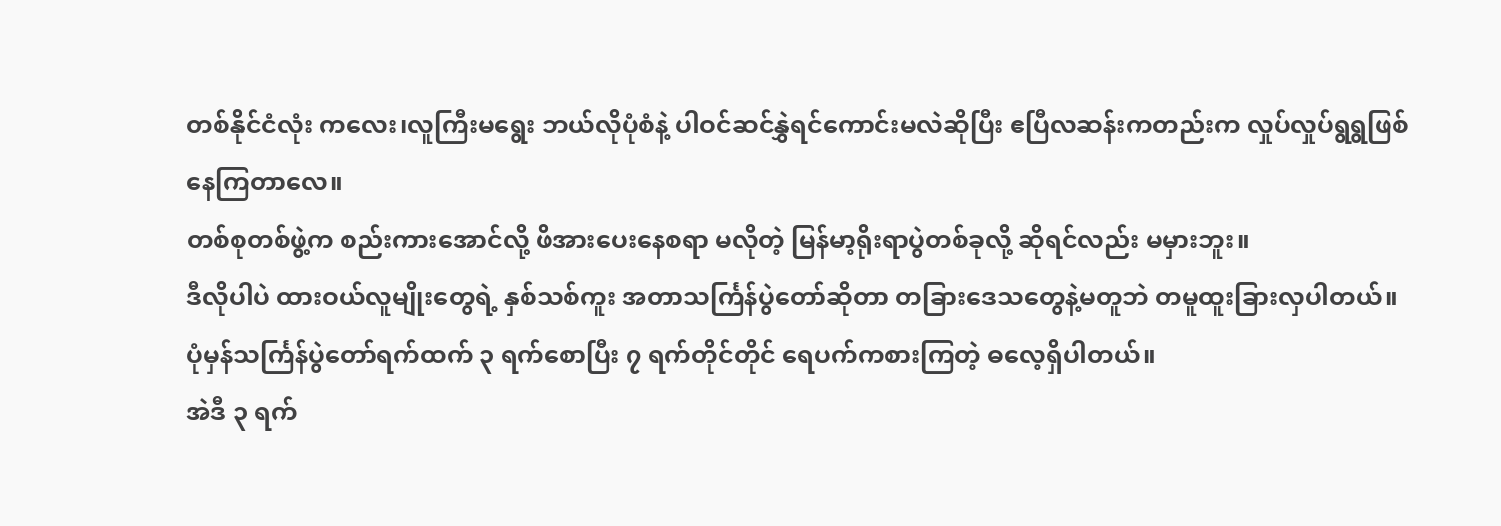တစ်နိုင်ငံလုံး ကလေး၊လူကြီးမရွေး ဘယ်လိုပုံစံနဲ့ ပါဝင်ဆင်နွှဲရင်ကောင်းမလဲဆိုပြီး ဧပြီလဆန်းကတည်းက လှုပ်လှုပ်ရွရွဖြစ်နေကြတာလေ။
တစ်စုတစ်ဖွဲ့က စည်းကားအောင်လို့ ဖိအားပေးနေစရာ မလိုတဲ့ မြန်မာ့ရိုးရာပွဲတစ်ခုလို့ ဆိုရင်လည်း မမှားဘူး။
ဒီလိုပါပဲ ထားဝယ်လူမျိုးတွေရဲ့ နှစ်သစ်ကူး အတာသင်္ကြန်ပွဲတော်ဆိုတာ တခြားဒေသတွေနဲ့မတူဘဲ တမူထူးခြားလှပါတယ်။
ပုံမှန်သင်္ကြန်ပွဲတော်ရက်ထက် ၃ ရက်စောပြီး ၇ ရက်တိုင်တိုင် ရေပက်ကစားကြတဲ့ ဓလေ့ရှိပါတယ်။
အဲဒီ ၃ ရက်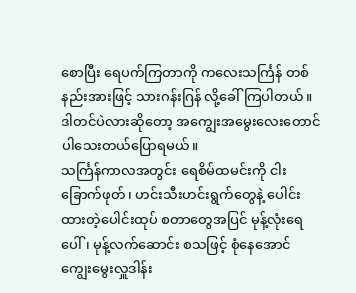စောပြီး ရေပက်ကြတာကို ကလေးသင်္ကြန် တစ်နည်းအားဖြင့် သားဂန်းဂြန် လို့ခေါ်ကြပါတယ်။
ဒါတင်ပဲလားဆိုတော့ အကျွေးအမွေးလေးတောင် ပါသေးတယ်ပြောရမယ်။
သင်္ကြန်ကာလအတွင်း ရေစိမ်ထမင်းကို ငါးခြောက်ဖုတ်၊ ဟင်းသီးဟင်းရွက်တွေနဲ့ ပေါင်းထားတဲ့ပေါင်းထုပ် စတာတွေအပြင် မုန့်လုံးရေပေါ်၊ မုန့်လက်ဆောင်း စသဖြင့် စုံနေအောင် ကျွေးမွေးလှူဒါန်း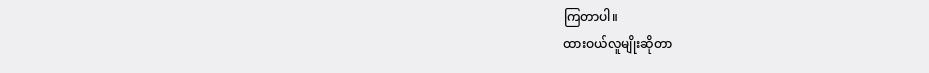ကြတာပါ။
ထားဝယ်လူမျိုးဆိုတာ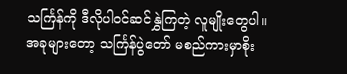သင်္ကြန်ကို ဒီလိုပါဝင်ဆင်နွှဲကြတဲ့ လူမျိုးတွေပါ။
အခုများတော့ သင်္ကြန်ပွဲတော် မစည်ကားမှာစိုး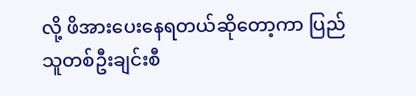လို့ ဖိအားပေးနေရတယ်ဆိုတော့ကာ ပြည်သူတစ်ဦးချင်းစီ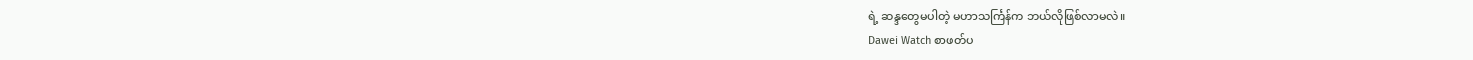ရဲ့ ဆန္ဒတွေမပါတဲ့ မဟာသင်္ကြန်က ဘယ်လိုဖြစ်လာမလဲ။
Dawei Watch စာဖတ်ပ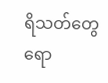ရိသတ်တွေရော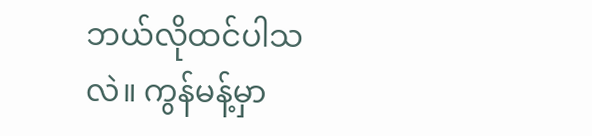ဘယ်လိုထင်ပါသလဲ။ ကွန်မန့်မှာ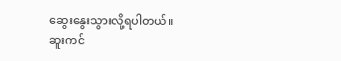ဆွေးနွေးသွားလို့ရပါတယ်။
ဆူးကင်